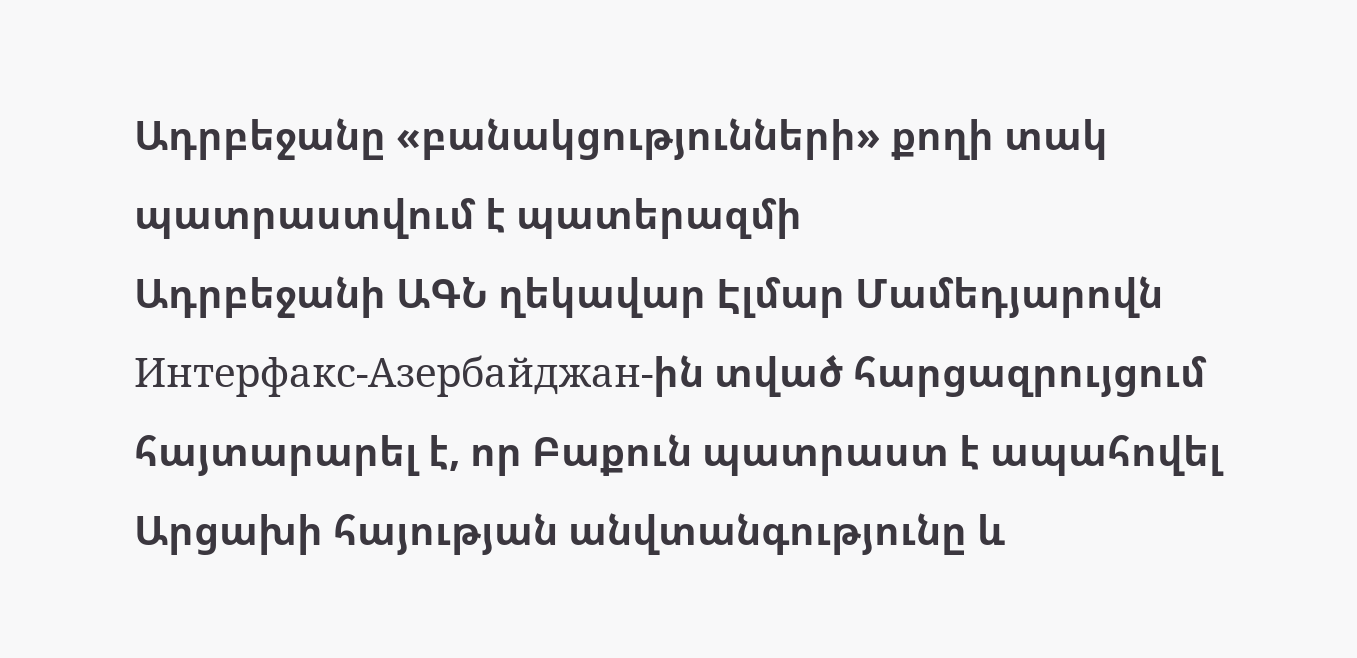Ադրբեջանը «բանակցությունների» քողի տակ պատրաստվում է պատերազմի
Ադրբեջանի ԱԳՆ ղեկավար Էլմար Մամեդյարովն Интерфакс-Азербайджан-ին տված հարցազրույցում հայտարարել է, որ Բաքուն պատրաստ է ապահովել Արցախի հայության անվտանգությունը և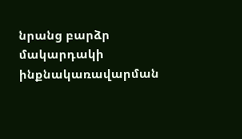նրանց բարձր մակարդակի ինքնակառավարման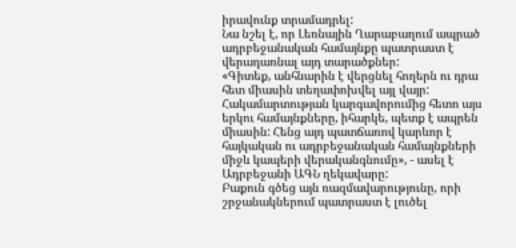իրավունք տրամադրել:
Նա նշել է, որ Լեռնային Ղարաբաղում ապրած ադրբեջանական համայնքը պատրաստ է վերադառնալ այդ տարածքներ:
«Գիտեք, անհնարին է վերցնել հողերն ու դրա հետ միասին տեղափոխվել այլ վայր: Հակամարտության կարգավորումից հետո այս երկու համայնքները, իհարկե, պետք է ապրեն միասին: Հենց այդ պատճառով կարևոր է հայկական ու ադրբեջանական համայնքների միջև կապերի վերականգնումը», - ասել է Ադրբեջանի ԱԳՆ ղեկավարը:
Բաքուն գծեց այն ռազմավարությունը, որի շրջանակներում պատրաստ է լուծել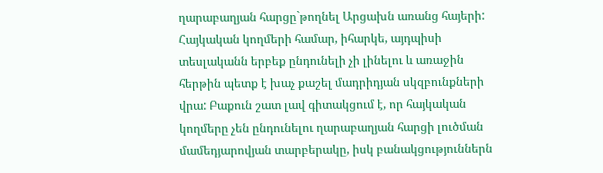ղարաբաղյան հարցը`թողնել Արցախն առանց հայերի: Հայկական կողմերի համար, իհարկե, այդպիսի տեսլականն երբեք ընդունելի չի լինելու և առաջին հերթին պետք է խաչ քաշել մադրիդյան սկզբունքների վրա: Բաքուն շատ լավ գիտակցում է, որ հայկական կողմերը չեն ընդունելու ղարաբաղյան հարցի լուծման մամեդյարովյան տարբերակը, իսկ բանակցություններն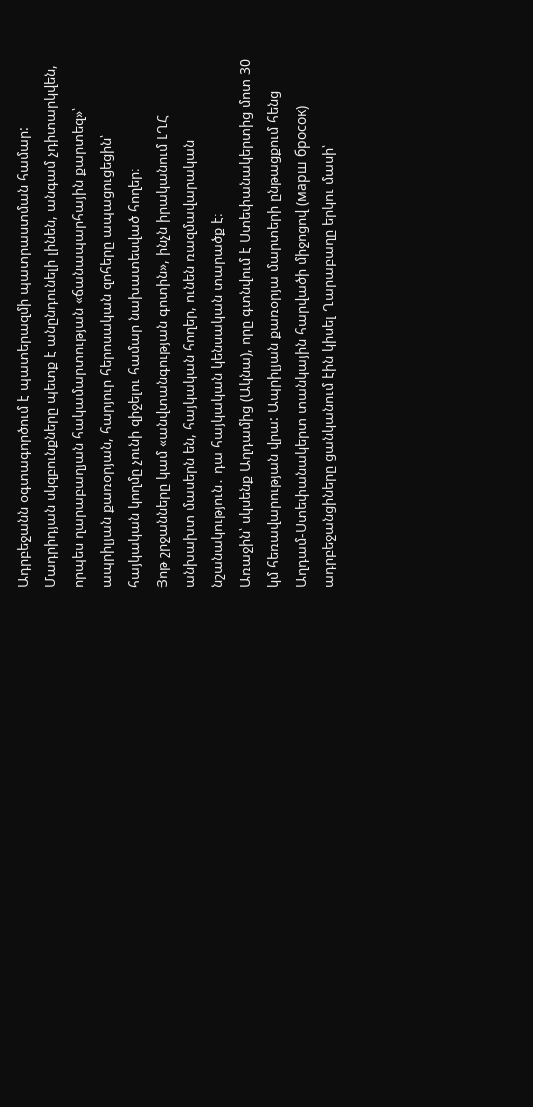Ադրբեջանն օգտագործում է պատերազմի պատրաստման համար:
Մադրիդյան սկզբունքները պետք է անընդունելի լինեն, անգամ չդիտարկվեն, որպես ղարաբաղյան հակամարտության «ճանապարհային քարտեզ»՝ ապրիլյան քառօրյան, հարյուր հերոսական զոհերը ապացուցեցին՝ հայկական կողմը չունի զիջելու համար նախատեսված հողեր։
Յոթ շրջանները կամ «անվտանգության գոտին», ինչն իրականում ԼՂՀ անխախտ մասերն են, հայկական հողեր, ունեն ռազմավարական նշանակություն․ դա հայկական կենսական տարածք է։
Առաջին՝ սկսենք Աղդամից (Ակնա), որը գտնվում է Ստեփանակերտից մոտ 30 կմ հեռավարության վրա: Ապրիլյան քառօրյա մարտերի ընթացքում հենց Աղդամ-Ստեփանակերտ տանկային հարվածի միջոցով (марш бросок) ադրբեջանցիները ցանկանում էին կիսել Ղարաբաղը երկու մասի՝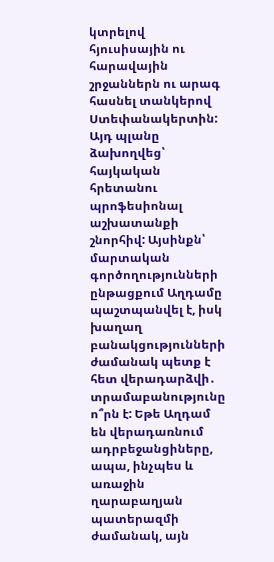կտրելով հյուսիսային ու հարավային շրջաններն ու արագ հասնել տանկերով Ստեփանակերտին:
Այդ պլանը ձախողվեց՝ հայկական հրետանու պրոֆեսիոնալ աշխատանքի շնորհիվ: Այսինքն՝ մարտական գործողությունների ընթացքում Աղդամը պաշտպանվել է, իսկ խաղաղ բանակցությունների ժամանակ պետք է հետ վերադարձվի․ տրամաբանությունը ո՞րն է: Եթե Աղդամ են վերադառնում ադրբեջանցիները, ապա, ինչպես և առաջին ղարաբաղյան պատերազմի ժամանակ, այն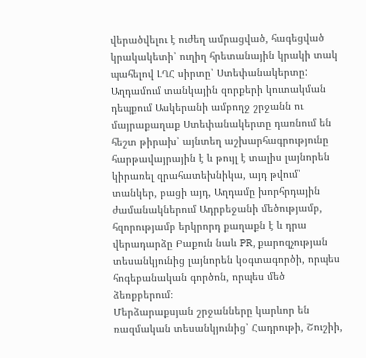վերածվելու է ուժեղ ամրացված, հագեցված կրակակետի՝ ուղիղ հրետանային կրակի տակ պահելով ԼՂՀ սիրտը՝ Ստեփանակերտը:
Աղդամում տանկային զորքերի կուտակման դեպքում Ասկերանի ամբողջ շրջանն ու մայրաքաղաք Ստեփանակերտը դառնում են հեշտ թիրախ՝ այնտեղ աշխարհագրությունը հարթավայրային է և թույլ է տալիս լայնորեն կիրառել զրահատեխնիկա, այդ թվում՝ տանկեր, բացի այդ, Աղդամը խորհրդային ժամանակներում Ադրբեջանի մեծությամբ, հզորությամբ երկրորդ քաղաքն է և դրա վերադարձը Բաքուն նաև PR, քարոզչության տեսանկյունից լայնորեն կօգտագործի, որպես հոգեբանական գործոն, որպես մեծ ձեռքբերում։
Մերձարաքսյան շրջանները կարևոր են ռազմական տեսանկյունից՝ Հադրութի, Շուշիի,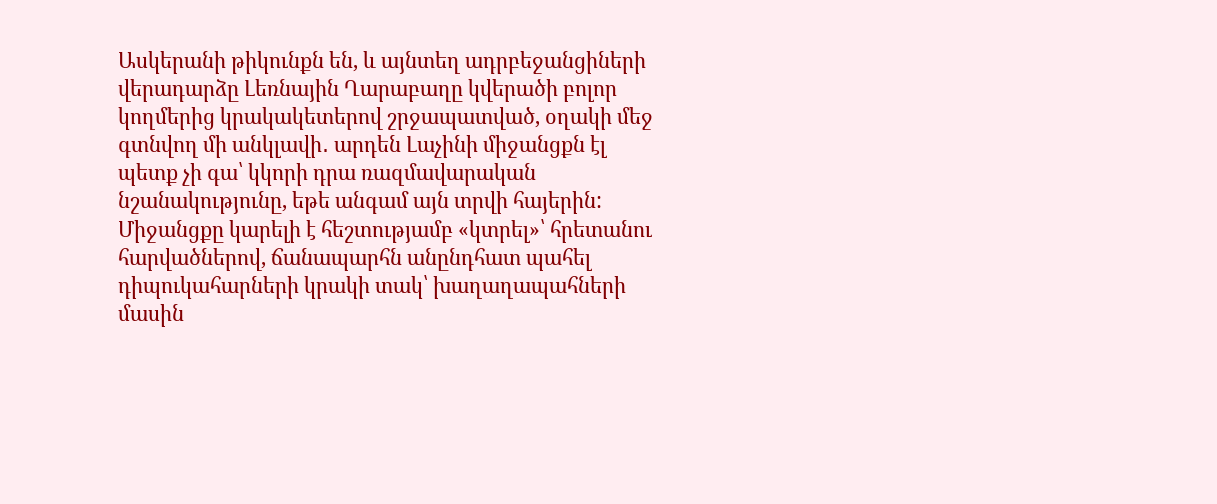Ասկերանի թիկունքն են, և այնտեղ ադրբեջանցիների վերադարձը Լեռնային Ղարաբաղը կվերածի բոլոր կողմերից կրակակետերով շրջապատված, օղակի մեջ գտնվող մի անկլավի․ արդեն Լաչինի միջանցքն էլ պետք չի գա՝ կկորի դրա ռազմավարական նշանակությունը, եթե անգամ այն տրվի հայերին:
Միջանցքը կարելի է հեշտությամբ «կտրել»՝ հրետանու հարվածներով, ճանապարհն անընդհատ պահել դիպուկահարների կրակի տակ՝ խաղաղապահների մասին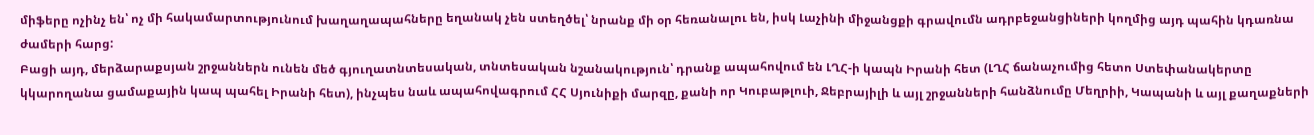միֆերը ոչինչ են՝ ոչ մի հակամարտությունում խաղաղապահները եղանակ չեն ստեղծել՝ նրանք մի օր հեռանալու են, իսկ Լաչինի միջանցքի գրավումն ադրբեջանցիների կողմից այդ պահին կդառնա ժամերի հարց:
Բացի այդ, մերձարաքսյան շրջաններն ունեն մեծ գյուղատնտեսական, տնտեսական նշանակություն՝ դրանք ապահովում են ԼՂՀ-ի կապն Իրանի հետ (ԼՂՀ ճանաչումից հետո Ստեփանակերտը կկարողանա ցամաքային կապ պահել Իրանի հետ), ինչպես նաև ապահովագրում ՀՀ Սյունիքի մարզը, քանի որ Կուբաթլուի, Ջեբրայիլի և այլ շրջանների հանձնումը Մեղրիի, Կապանի և այլ քաղաքների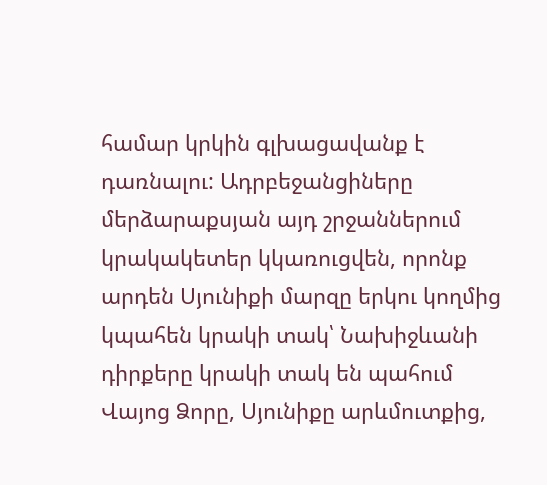համար կրկին գլխացավանք է դառնալու: Ադրբեջանցիները մերձարաքսյան այդ շրջաններում կրակակետեր կկառուցվեն, որոնք արդեն Սյունիքի մարզը երկու կողմից կպահեն կրակի տակ՝ Նախիջևանի դիրքերը կրակի տակ են պահում Վայոց Ձորը, Սյունիքը արևմուտքից,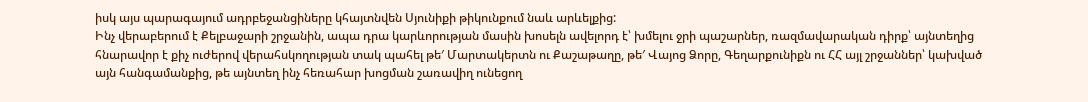իսկ այս պարագայում ադրբեջանցիները կհայտնվեն Սյունիքի թիկունքում նաև արևելքից:
Ինչ վերաբերում է Քելբաջարի շրջանին, ապա դրա կարևորության մասին խոսելն ավելորդ է՝ խմելու ջրի պաշարներ, ռազմավարական դիրք՝ այնտեղից հնարավոր է քիչ ուժերով վերահսկողության տակ պահել թե′ Մարտակերտն ու Քաշաթաղը, թե′ Վայոց Ձորը, Գեղարքունիքն ու ՀՀ այլ շրջաններ՝ կախված այն հանգամանքից, թե այնտեղ ինչ հեռահար խոցման շառավիղ ունեցող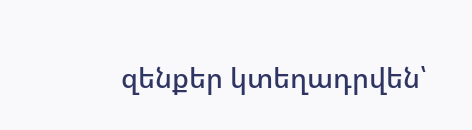զենքեր կտեղադրվեն՝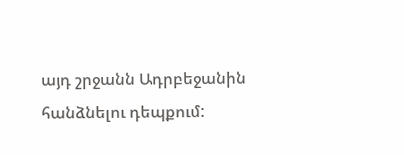այդ շրջանն Ադրբեջանին հանձնելու դեպքում: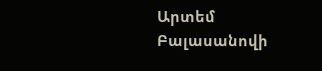Արտեմ Բալասանովի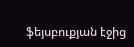ֆեյսբուքյան էջից